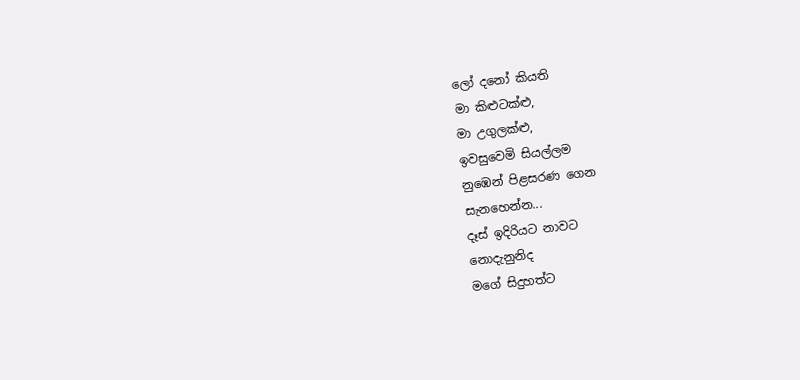ලෝ දනෝ කියති
මා කිළුටක්ළු,
මා උගුලක්ළු,
ඉවසුවෙමි සියල්ලම
නුඹෙන් පිළසරණ ගෙන
සැනහෙන්න...
දෑස් ඉදිරියට නාවට
නොදැනුනිද
මගේ සිදුහත්ට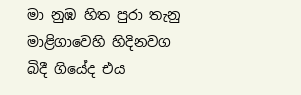මා නුඹ හිත පුරා තැනු
මාළිගාවෙහි හිදිනවග
බිදී ගියේද එය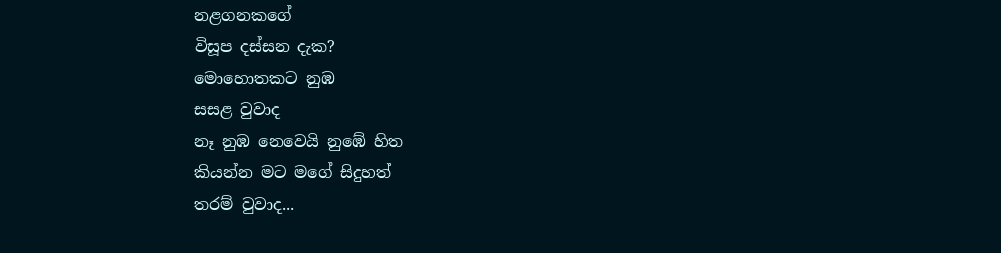නළගනකගේ
විසූප දස්සන දැක?
මොහොතකට නුඹ
සසළ වුවාද
නෑ නුඹ නෙවෙයි නුඹේ හිත
කියන්න මට මගේ සිදුහත්
තරම් වුවාද...